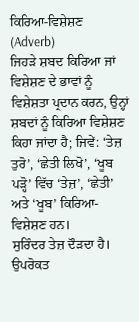ਕਿਰਿਆ-ਵਿਸ਼ੇਸ਼ਣ (Adverb)
ਜਿਹੜੇ ਸ਼ਬਦ ਕਿਰਿਆ ਜਾਂ ਵਿਸ਼ੇਸ਼ਣ ਦੇ ਭਾਵਾਂ ਨੂੰ ਵਿਸ਼ੇਸ਼ਤਾ ਪ੍ਰਦਾਨ ਕਰਨ, ਉਨ੍ਹਾਂ ਸ਼ਬਦਾਂ ਨੂੰ ਕਿਰਿਆ ਵਿਸ਼ੇਸ਼ਣ ਕਿਹਾ ਜਾਂਦਾ ਹੈ; ਜਿਵੇਂ: ‘ਤੇਜ਼ ਤੁਰੋ’, ‘ਛੇਤੀ ਲਿਖੋ’, ‘ਖੂਬ ਪੜ੍ਹੋ’ ਵਿੱਚ ‘ਤੇਜ਼’, ‘ਛੇਤੀ’ ਅਤੇ ‘ਖੂਬ’ ਕਿਰਿਆ-ਵਿਸ਼ੇਸ਼ਣ ਹਨ।
ਸੁਰਿੰਦਰ ਤੇਜ਼ ਦੌੜਦਾ ਹੈ। ਉਪਰੋਕਤ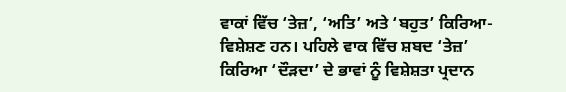ਵਾਕਾਂ ਵਿੱਚ ‘ਤੇਜ਼’, ‘ਅਤਿ’ ਅਤੇ ‘ਬਹੁਤ’ ਕਿਰਿਆ-ਵਿਸ਼ੇਸ਼ਣ ਹਨ। ਪਹਿਲੇ ਵਾਕ ਵਿੱਚ ਸ਼ਬਦ ‘ਤੇਜ਼’ ਕਿਰਿਆ ‘ਦੌੜਦਾ’ ਦੇ ਭਾਵਾਂ ਨੂੰ ਵਿਸ਼ੇਸ਼ਤਾ ਪ੍ਰਦਾਨ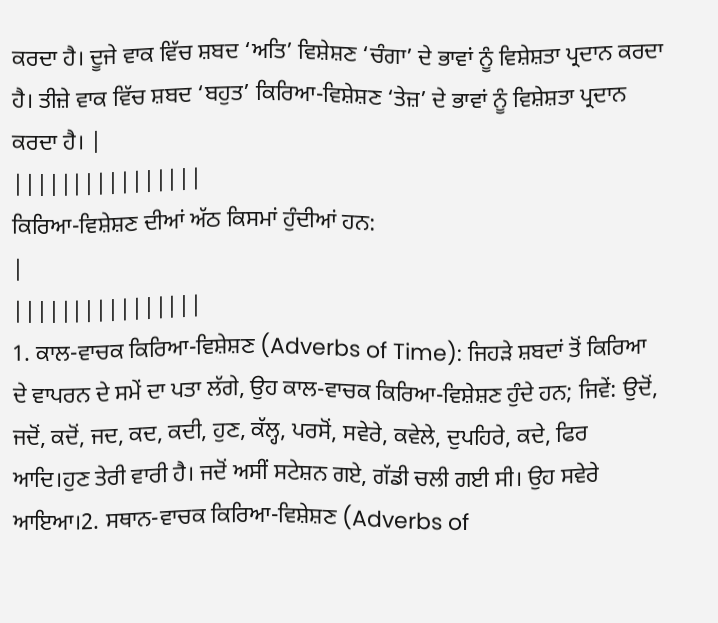ਕਰਦਾ ਹੈ। ਦੂਜੇ ਵਾਕ ਵਿੱਚ ਸ਼ਬਦ ‘ਅਤਿ’ ਵਿਸ਼ੇਸ਼ਣ ‘ਚੰਗਾ’ ਦੇ ਭਾਵਾਂ ਨੂੰ ਵਿਸ਼ੇਸ਼ਤਾ ਪ੍ਰਦਾਨ ਕਰਦਾ ਹੈ। ਤੀਜ਼ੇ ਵਾਕ ਵਿੱਚ ਸ਼ਬਦ ‘ਬਹੁਤ’ ਕਿਰਿਆ-ਵਿਸ਼ੇਸ਼ਣ ‘ਤੇਜ਼’ ਦੇ ਭਾਵਾਂ ਨੂੰ ਵਿਸ਼ੇਸ਼ਤਾ ਪ੍ਰਦਾਨ ਕਰਦਾ ਹੈ। |
||||||||||||||||
ਕਿਰਿਆ-ਵਿਸ਼ੇਸ਼ਣ ਦੀਆਂ ਅੱਠ ਕਿਸਮਾਂ ਹੁੰਦੀਆਂ ਹਨ:
|
||||||||||||||||
1. ਕਾਲ-ਵਾਚਕ ਕਿਰਿਆ-ਵਿਸ਼ੇਸ਼ਣ (Adverbs of Time): ਜਿਹੜੇ ਸ਼ਬਦਾਂ ਤੋਂ ਕਿਰਿਆ ਦੇ ਵਾਪਰਨ ਦੇ ਸਮੇਂ ਦਾ ਪਤਾ ਲੱਗੇ, ਉਹ ਕਾਲ-ਵਾਚਕ ਕਿਰਿਆ-ਵਿਸ਼ੇਸ਼ਣ ਹੁੰਦੇ ਹਨ; ਜਿਵੇਂ: ਉਦੋਂ, ਜਦੋਂ, ਕਦੋਂ, ਜਦ, ਕਦ, ਕਦੀ, ਹੁਣ, ਕੱਲ੍ਹ, ਪਰਸੋਂ, ਸਵੇਰੇ, ਕਵੇਲੇ, ਦੁਪਹਿਰੇ, ਕਦੇ, ਫਿਰ ਆਦਿ।ਹੁਣ ਤੇਰੀ ਵਾਰੀ ਹੈ। ਜਦੋਂ ਅਸੀਂ ਸਟੇਸ਼ਨ ਗਏ, ਗੱਡੀ ਚਲੀ ਗਈ ਸੀ। ਉਹ ਸਵੇਰੇ ਆਇਆ।2. ਸਥਾਨ-ਵਾਚਕ ਕਿਰਿਆ-ਵਿਸ਼ੇਸ਼ਣ (Adverbs of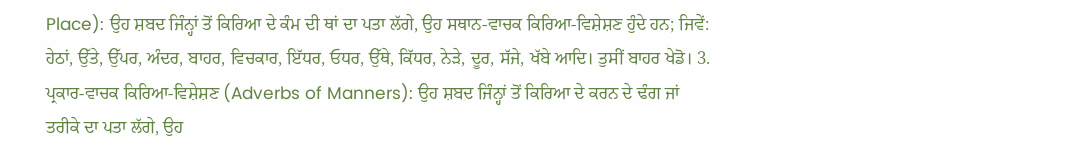Place): ਉਹ ਸ਼ਬਦ ਜਿੰਨ੍ਹਾਂ ਤੋਂ ਕਿਰਿਆ ਦੇ ਕੰਮ ਦੀ ਥਾਂ ਦਾ ਪਤਾ ਲੱਗੇ, ਉਹ ਸਥਾਨ-ਵਾਚਕ ਕਿਰਿਆ-ਵਿਸ਼ੇਸ਼ਣ ਹੁੰਦੇ ਹਨ; ਜਿਵੇਂ: ਹੇਠਾਂ, ਉੱਤੇ, ਉੱਪਰ, ਅੰਦਰ, ਬਾਹਰ, ਵਿਚਕਾਰ, ਇੱਧਰ, ਓਧਰ, ਉੱਥੇ, ਕਿੱਧਰ, ਨੇੜੇ, ਦੂਰ, ਸੱਜੇ, ਖੱਬੇ ਆਦਿ। ਤੁਸੀਂ ਬਾਹਰ ਖੇਡੋ। 3. ਪ੍ਰਕਾਰ-ਵਾਚਕ ਕਿਰਿਆ-ਵਿਸ਼ੇਸ਼ਣ (Adverbs of Manners): ਉਹ ਸ਼ਬਦ ਜਿੰਨ੍ਹਾਂ ਤੋਂ ਕਿਰਿਆ ਦੇ ਕਰਨ ਦੇ ਢੰਗ ਜਾਂ ਤਰੀਕੇ ਦਾ ਪਤਾ ਲੱਗੇ, ਉਹ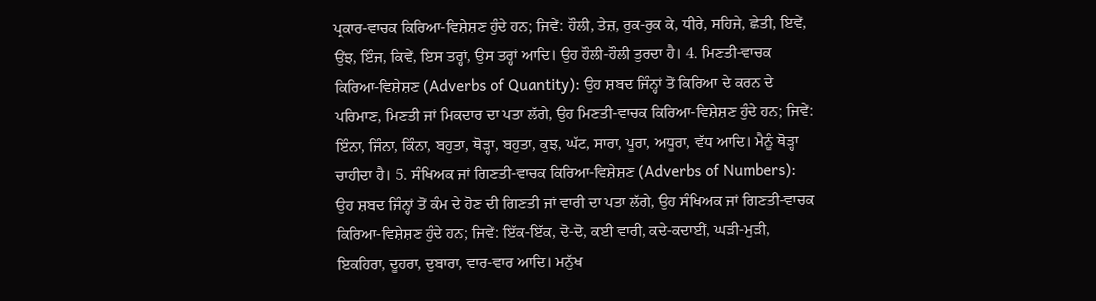ਪ੍ਰਕਾਰ-ਵਾਚਕ ਕਿਰਿਆ-ਵਿਸ਼ੇਸ਼ਣ ਹੁੰਦੇ ਹਨ; ਜਿਵੇਂ: ਹੌਲੀ, ਤੇਜ਼, ਰੁਕ-ਰੁਕ ਕੇ, ਧੀਰੇ, ਸਹਿਜੇ, ਛੇਤੀ, ਇਵੇਂ, ਉਂਝ, ਇੰਜ, ਕਿਵੇਂ, ਇਸ ਤਰ੍ਹਾਂ, ਉਸ ਤਰ੍ਹਾਂ ਆਦਿ। ਉਹ ਹੌਲੀ-ਹੌਲੀ ਤੁਰਦਾ ਹੈ। 4. ਮਿਣਤੀ-ਵਾਚਕ ਕਿਰਿਆ-ਵਿਸ਼ੇਸ਼ਣ (Adverbs of Quantity): ਉਹ ਸ਼ਬਦ ਜਿੰਨ੍ਹਾਂ ਤੋਂ ਕਿਰਿਆ ਦੇ ਕਰਨ ਦੇ ਪਰਿਮਾਣ, ਮਿਣਤੀ ਜਾਂ ਮਿਕਦਾਰ ਦਾ ਪਤਾ ਲੱਗੇ, ਉਹ ਮਿਣਤੀ-ਵਾਚਕ ਕਿਰਿਆ-ਵਿਸ਼ੇਸ਼ਣ ਹੁੰਦੇ ਹਨ; ਜਿਵੇਂ: ਇੰਨਾ, ਜਿੰਨਾ, ਕਿੰਨਾ, ਬਹੁਤਾ, ਥੋੜ੍ਹਾ, ਬਹੁਤਾ, ਕੁਝ, ਘੱਟ, ਸਾਰਾ, ਪੂਰਾ, ਅਧੂਰਾ, ਵੱਧ ਆਦਿ। ਮੈਨੂੰ ਥੋੜ੍ਹਾ ਚਾਹੀਦਾ ਹੈ। 5. ਸੰਖਿਅਕ ਜਾਂ ਗਿਣਤੀ-ਵਾਚਕ ਕਿਰਿਆ-ਵਿਸ਼ੇਸ਼ਣ (Adverbs of Numbers): ਉਹ ਸ਼ਬਦ ਜਿੰਨ੍ਹਾਂ ਤੋਂ ਕੰਮ ਦੇ ਹੋਣ ਦੀ ਗਿਣਤੀ ਜਾਂ ਵਾਰੀ ਦਾ ਪਤਾ ਲੱਗੇ, ਉਹ ਸੰਖਿਅਕ ਜਾਂ ਗਿਣਤੀ-ਵਾਚਕ ਕਿਰਿਆ-ਵਿਸ਼ੇਸ਼ਣ ਹੁੰਦੇ ਹਨ; ਜਿਵੇਂ: ਇੱਕ-ਇੱਕ, ਦੋ-ਦੋ, ਕਈ ਵਾਰੀ, ਕਦੇ-ਕਦਾਈਂ, ਘੜੀ-ਮੁੜੀ, ਇਕਹਿਰਾ, ਦੂਹਰਾ, ਦੁਬਾਰਾ, ਵਾਰ-ਵਾਰ ਆਦਿ। ਮਨੁੱਖ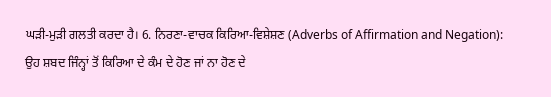ਘੜੀ-ਮੁੜੀ ਗਲਤੀ ਕਰਦਾ ਹੈ। 6. ਨਿਰਣਾ-ਵਾਚਕ ਕਿਰਿਆ-ਵਿਸ਼ੇਸ਼ਣ (Adverbs of Affirmation and Negation): ਉਹ ਸ਼ਬਦ ਜਿੰਨ੍ਹਾਂ ਤੋਂ ਕਿਰਿਆ ਦੇ ਕੰਮ ਦੇ ਹੋਣ ਜਾਂ ਨਾ ਹੋਣ ਦੇ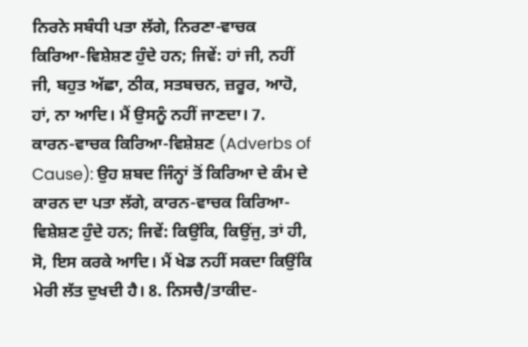ਨਿਰਨੇ ਸਬੰਧੀ ਪਤਾ ਲੱਗੇ, ਨਿਰਣਾ-ਵਾਚਕ ਕਿਰਿਆ-ਵਿਸ਼ੇਸ਼ਣ ਹੁੰਦੇ ਹਨ; ਜਿਵੇਂ: ਹਾਂ ਜੀ, ਨਹੀਂ ਜੀ, ਬਹੁਤ ਅੱਛਾ, ਠੀਕ, ਸਤਬਚਨ, ਜ਼ਰੂਰ, ਆਹੋ, ਹਾਂ, ਨਾ ਆਦਿ। ਮੈਂ ਉਸਨੂੰ ਨਹੀਂ ਜਾਣਦਾ। 7. ਕਾਰਨ-ਵਾਚਕ ਕਿਰਿਆ-ਵਿਸ਼ੇਸ਼ਣ (Adverbs of Cause): ਉਹ ਸ਼ਬਦ ਜਿੰਨ੍ਹਾਂ ਤੋਂ ਕਿਰਿਆ ਦੇ ਕੰਮ ਦੇ ਕਾਰਨ ਦਾ ਪਤਾ ਲੱਗੇ, ਕਾਰਨ-ਵਾਚਕ ਕਿਰਿਆ-ਵਿਸ਼ੇਸ਼ਣ ਹੁੰਦੇ ਹਨ; ਜਿਵੇਂ: ਕਿਉਂਕਿ, ਕਿਉਂਜੁ, ਤਾਂ ਹੀ, ਸੋ, ਇਸ ਕਰਕੇ ਆਦਿ। ਮੈਂ ਖੇਡ ਨਹੀਂ ਸਕਦਾ ਕਿਉਂਕਿ ਮੇਰੀ ਲੱਤ ਦੁਖਦੀ ਹੈ। 8. ਨਿਸਚੈ/ਤਾਕੀਦ-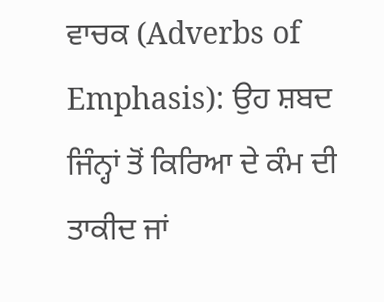ਵਾਚਕ (Adverbs of Emphasis): ਉਹ ਸ਼ਬਦ ਜਿੰਨ੍ਹਾਂ ਤੋਂ ਕਿਰਿਆ ਦੇ ਕੰਮ ਦੀ ਤਾਕੀਦ ਜਾਂ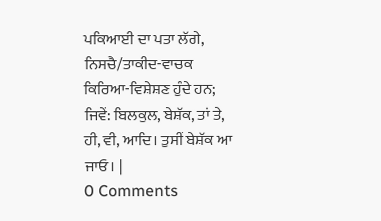ਪਕਿਆਈ ਦਾ ਪਤਾ ਲੱਗੇ, ਨਿਸਚੈ/ਤਾਕੀਦ-ਵਾਚਕ ਕਿਰਿਆ-ਵਿਸ਼ੇਸ਼ਣ ਹੁੰਦੇ ਹਨ; ਜਿਵੇਂ: ਬਿਲਕੁਲ, ਬੇਸ਼ੱਕ, ਤਾਂ ਤੇ, ਹੀ, ਵੀ, ਆਦਿ। ਤੁਸੀਂ ਬੇਸ਼ੱਕ ਆ ਜਾਓ। |
0 Comments